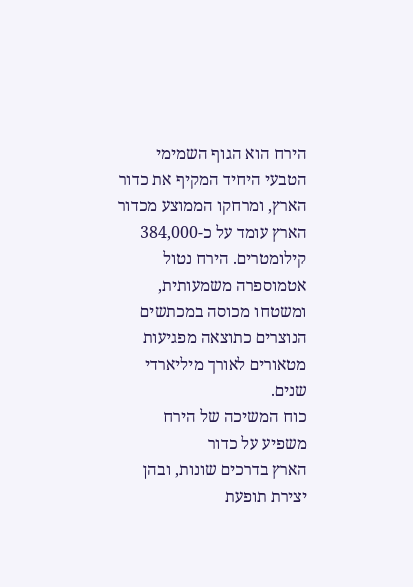הירח הוא הגוף השמימי הטבעי היחיד המקיף את כדור הארץ, ומרחקו הממוצע מכדור הארץ עומד על כ-384,000 קילומטרים. הירח נטול אטמוספרה משמעותית, ומשטחו מכוסה במכתשים הנוצרים כתוצאה מפגיעות מטאורים לאורך מיליארדי שנים.
כוח המשיכה של הירח משפיע על כדור
הארץ בדרכים שונות, ובהן יצירת תופעת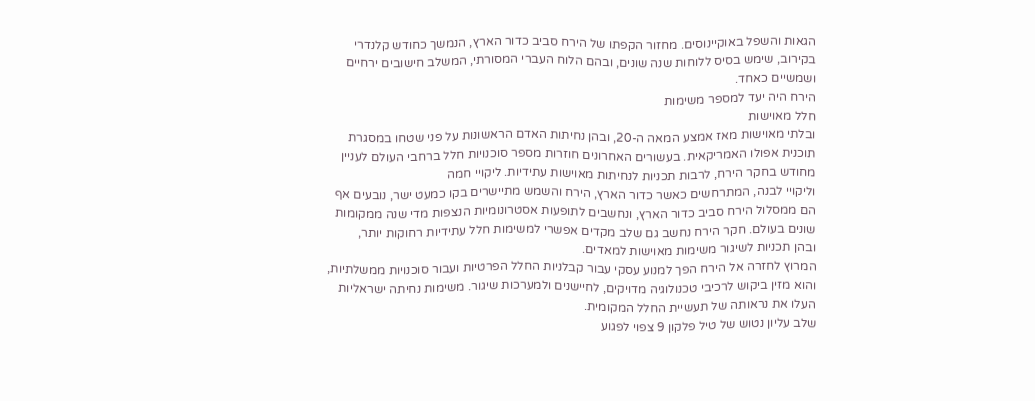הגאות והשפל באוקיינוסים. מחזור הקפתו של הירח סביב כדור הארץ, הנמשך כחודש קלנדרי בקירוב, שימש בסיס ללוחות שנה שונים, ובהם הלוח העברי המסורתי, המשלב חישובים ירחיים ושמשיים כאחד.
הירח היה יעד למספר משימות
חלל מאוישות
ובלתי מאוישות מאז אמצע המאה ה-20, ובהן נחיתות האדם הראשונות על פני שטחו במסגרת תוכנית אפולו האמריקאית. בעשורים האחרונים חוזרות מספר סוכנויות חלל ברחבי העולם לעניין מחודש בחקר הירח, לרבות תכניות לנחיתות מאוישות עתידיות. ליקויי חמה
וליקויי לבנה, המתרחשים כאשר כדור הארץ, הירח והשמש מתיישרים בקו כמעט ישר, נובעים אף הם ממסלול הירח סביב כדור הארץ, ונחשבים לתופעות אסטרונומיות הנצפות מדי שנה ממקומות שונים בעולם. חקר הירח נחשב גם שלב מקדים אפשרי למשימות חלל עתידיות רחוקות יותר,
ובהן תכניות לשיגור משימות מאוישות למאדים.
המרוץ לחזרה אל הירח הפך למנוע עסקי עבור קבלניות החלל הפרטיות ועבור סוכנויות ממשלתיות, והוא מזין ביקוש לרכיבי טכנולוגיה מדויקים, לחיישנים ולמערכות שיגור. משימות נחיתה ישראליות העלו את נראותה של תעשיית החלל המקומית.
שלב עליון נטוש של טיל פלקון 9 צפוי לפגוע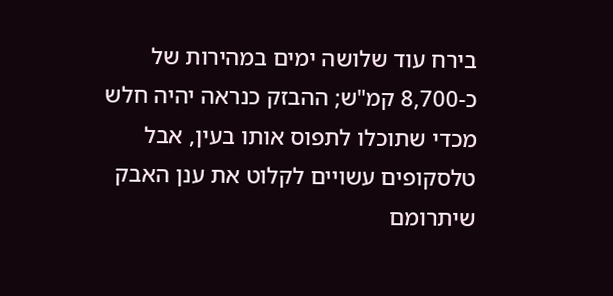בירח עוד שלושה ימים במהירות של כ-8,700 קמ"ש; ההבזק כנראה יהיה חלש מכדי שתוכלו לתפוס אותו בעין, אבל טלסקופים עשויים לקלוט את ענן האבק שיתרומם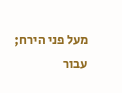מעל פני הירח; עבור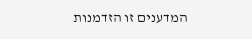המדענים זו הזדמנות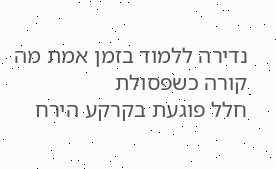נדירה ללמוד בזמן אמת מה קורה כשפסולת
חלל פוגעת בקרקע הירח